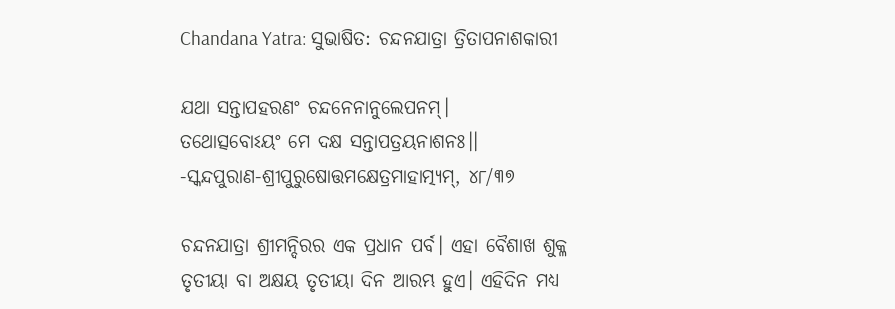Chandana Yatra: ସୁଭାଷିତ: ଚନ୍ଦନଯାତ୍ରା ତ୍ରିତାପନାଶକାରୀ

ଯଥା ସନ୍ତାପହରଣଂ ଚନ୍ଦନେନାନୁଲେପନମ୍।
ତଥୋତ୍ସବୋଽୟଂ ମେ ଦକ୍ଷ ସନ୍ତାପତ୍ରୟନାଶନଃ।।
-ସ୍କନ୍ଦପୁରାଣ-ଶ୍ରୀପୁରୁଷୋତ୍ତମକ୍ଷେତ୍ରମାହାତ୍ମ୍ୟମ୍‌, ୪୮/୩୭

ଚନ୍ଦନଯାତ୍ରା ଶ୍ରୀମନ୍ଦିରର ଏକ ପ୍ରଧାନ ପର୍ବ। ଏହା ବୈଶାଖ ଶୁକ୍ଳ ତୃତୀୟା ବା ଅକ୍ଷୟ ତୃତୀୟା ଦିନ ଆରମ୍ଭ ହୁଏ। ଏହିଦିନ ମଧ୍ୟ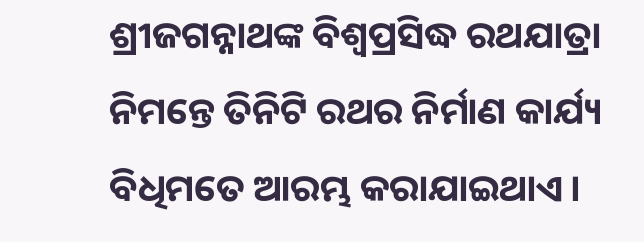ଶ୍ରୀଜଗନ୍ନାଥଙ୍କ ବିଶ୍ବପ୍ରସିଦ୍ଧ ରଥଯାତ୍ରା ନିମନ୍ତେ ତିନିଟି ରଥର ନିର୍ମାଣ କାର୍ଯ୍ୟ ବିଧିମତେ ଆରମ୍ଭ କରାଯାଇଥାଏ।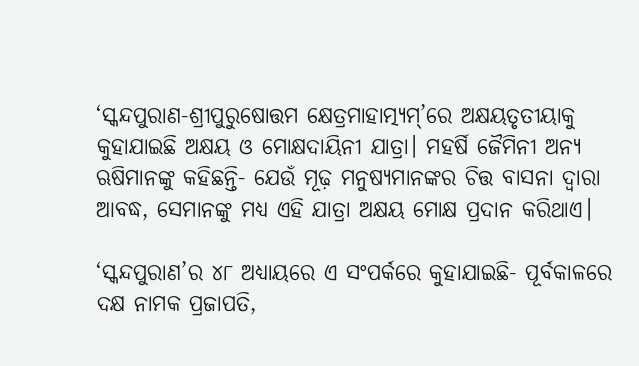‘ସ୍କନ୍ଦପୁରାଣ-ଶ୍ରୀପୁରୁଷୋତ୍ତମ କ୍ଷେତ୍ରମାହାତ୍ମ୍ୟମ୍‌’ରେ ଅକ୍ଷୟତୃତୀୟାକୁ କୁହାଯାଇଛି ଅକ୍ଷୟ ଓ ମୋକ୍ଷଦାୟିନୀ ଯାତ୍ରା। ମହର୍ଷି ଜୈମିନୀ ଅନ୍ୟ ଋଷିମାନଙ୍କୁ କହିଛନ୍ତି- ଯେଉଁ ମୂଢ଼ ମନୁଷ୍ୟମାନଙ୍କର ଚିତ୍ତ ବାସନା ଦ୍ବାରା ଆବଦ୍ଧ, ସେମାନଙ୍କୁ ମଧ୍ୟ ଏହି ଯାତ୍ରା ଅକ୍ଷୟ ମୋକ୍ଷ ପ୍ରଦାନ କରିଥାଏ।

‘ସ୍କନ୍ଦପୁରାଣ’ର ୪୮ ଅଧ୍ୟାୟରେ ଏ ସଂପର୍କରେ କୁହାଯାଇଛି- ପୂର୍ବକାଳରେ ଦକ୍ଷ ନାମକ ପ୍ରଜାପତି,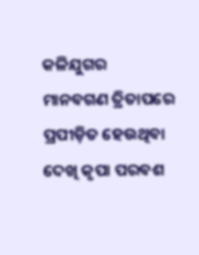କଳିଯୁଗର ମାନବଗଣ ତ୍ରିତାପରେ ପ୍ରପୀଡ଼ିତ ହେଉଥିବା ଦେଖି କୃପା ପରବଶ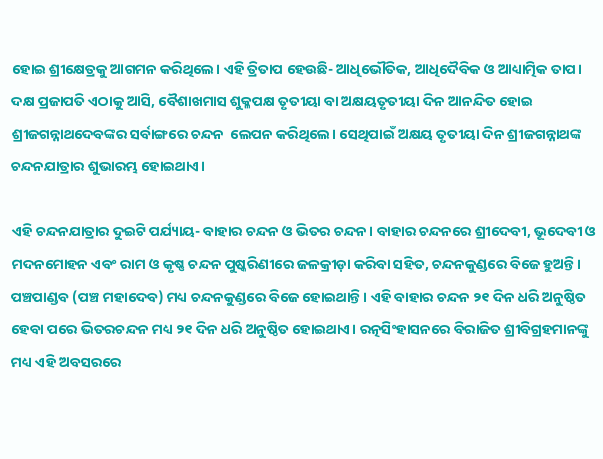ହୋଇ ‌ଶ୍ରୀକ୍ଷେତ୍ରକୁ ଆଗମନ କରିଥିଲେ। ଏହି ତ୍ରିତାପ ହେଉଛି- ଆଧିଭୌତିକ, ଆଧିଦୈବିକ ଓ ଆଧ୍ୟାତ୍ମିକ ତାପ। ଦକ୍ଷ ପ୍ରଜାପତି ଏଠାକୁ ଆସି, ବୈଶାଖମାସ ଶୁକ୍ଳପକ୍ଷ ତୃତୀୟା ବା ଅକ୍ଷୟତୃତୀୟା ଦିନ ଆନନ୍ଦିତ ହୋଇ ଶ୍ରୀଜଗନ୍ନାଥଦେବଙ୍କର ସର୍ବାଙ୍ଗରେ ଚନ୍ଦନ  ଲେପନ କରିଥିଲେ। ସେଥିପାଇଁ ଅକ୍ଷୟ ତୃତୀୟା ଦିନ ଶ୍ରୀଜଗନ୍ନାଥଙ୍କ ଚନ୍ଦନଯାତ୍ରାର ଶୁଭାରମ୍ଭ ହୋଇଥାଏ।

ଏହି ଚନ୍ଦନଯାତ୍ରାର ଦୁଇଟି ପର୍ଯ୍ୟାୟ- ବାହାର ଚନ୍ଦନ ଓ ଭିତର ଚନ୍ଦନ। ବାହାର ଚନ୍ଦନରେ ଶ୍ରୀଦେବୀ, ଭୂଦେବୀ ଓ ମଦନମୋହନ ଏବଂ ରାମ ଓ କୃଷ୍ଣ ଚନ୍ଦନ ପୁଷ୍କରିଣୀରେ ଜଳକ୍ରୀଡ଼ା କରିବା ସହିତ, ଚନ୍ଦନକୁଣ୍ଡରେ ବିଜେ ହୁଅନ୍ତି। ପଞ୍ଚପାଣ୍ଡବ (ପଞ୍ଚ ମହାଦେବ) ମଧ୍ୟ ଚନ୍ଦନକୁଣ୍ଡରେ ବିଜେ ହୋଇଥାନ୍ତି। ଏହି ବାହାର ଚନ୍ଦନ ୨୧ ଦିନ ଧରି ଅନୁଷ୍ଠିତ ହେବା ପରେ ଭିତରଚନ୍ଦନ ମଧ୍ୟ ୨୧ ଦିନ ଧରି ଅନୁଷ୍ଠିତ ହୋଇଥାଏ। ରତ୍ନସିଂହାସନରେ ବିରାଜିତ ଶ୍ରୀବିଗ୍ରହମାନଙ୍କୁ ମଧ୍ୟ ଏହି ଅବସରରେ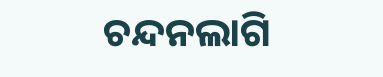ଚନ୍ଦନଲାଗି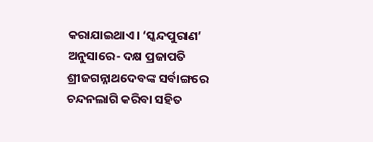କରାଯାଇଥାଏ। ‘ସ୍କନ୍ଦପୁରାଣ’ ଅନୁସାରେ- ଦକ୍ଷ ପ୍ରଜାପତି ଶ୍ରୀଜଗନ୍ନାଥଦେବଙ୍କ ସର୍ବାଙ୍ଗରେ ଚନ୍ଦନଲାଗି କରିବା ସହିତ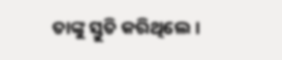ତାଙ୍କୁ ସ୍ତୁତି କରିଥିଲେ।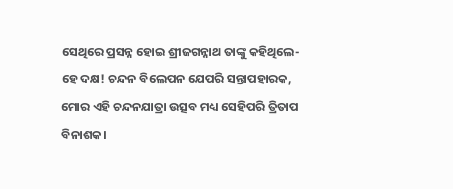ସେଥିରେ ପ୍ରସନ୍ନ ହୋଇ ଶ୍ରୀଜଗନ୍ନାଥ ତାଙ୍କୁ କହିଥିଲେ- ହେ ଦକ୍ଷ! ଚନ୍ଦନ ବିଲେପନ ଯେପରି ସନ୍ତାପହାରକ, ମୋର ଏହି ଚନ୍ଦନଯାତ୍ରା ଉତ୍ସବ ମଧ୍ୟ ସେହିପରି ତ୍ରିତାପ ବିନାଶକ।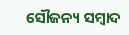ସୌଜନ୍ୟ ସମ୍ବାଦ